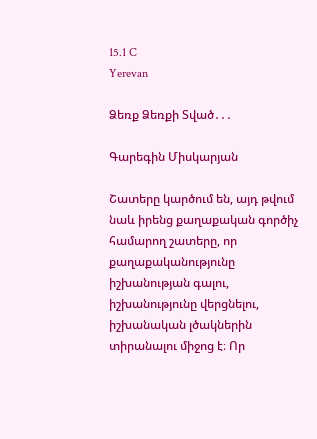15.1 C
Yerevan

Ձեռք Ձեռքի Տված․․․

Գարեգին Միսկարյան

Շատերը կարծում են, այդ թվում նաև իրենց քաղաքական գործիչ համարող շատերը, որ քաղաքականությունը իշխանության գալու, իշխանությունը վերցնելու, իշխանական լծակներին տիրանալու միջոց է։ Որ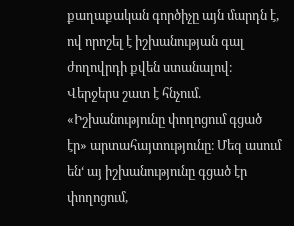քաղաքական գործիչը այն մարդն է, ով որոշել է իշխանության գալ ժողովրդի քվեն ստանալով։ Վերջերս շատ է հնչում. «Իշխանությունը փողոցում գցած էր» արտահայտությունը։ Մեզ ասում են‘ այ իշխանությունը գցած էր փողոցում,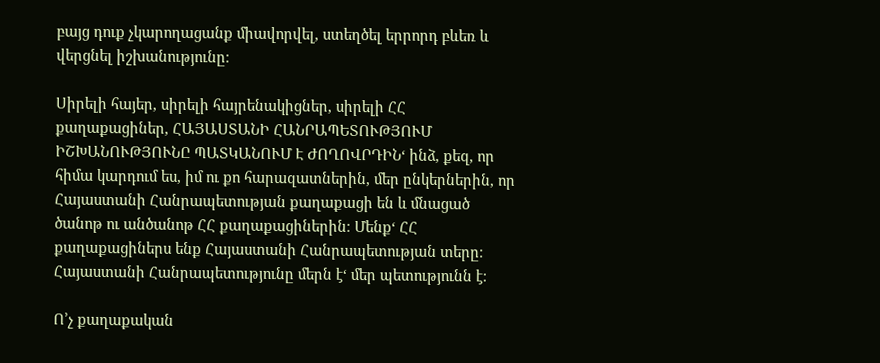բայց դուք չկարողացանք միավորվել, ստեղծել երրորդ բևեռ և վերցնել իշխանությունը։

Սիրելի հայեր, սիրելի հայրենակիցներ, սիրելի ՀՀ քաղաքացիներ, ՀԱՅԱՍՏԱՆԻ ՀԱՆՐԱՊԵՏՈՒԹՅՈՒՄ ԻՇԽԱՆՈՒԹՅՈՒՆԸ ՊԱՏԿԱՆՈՒՄ Է ԺՈՂՈՎՐԴԻՆ‘ ինձ, քեզ, որ հիմա կարդում ես, իմ ու քո հարազատներին, մեր ընկերներին, որ Հայաստանի Հանրապետության քաղաքացի են և մնացած ծանոթ ու անծանոթ ՀՀ քաղաքացիներին։ Մենք‘ ՀՀ քաղաքացիներս ենք Հայաստանի Հանրապետության տերը։ Հայաստանի Հանրապետությունը մերն է‘ մեր պետությունն է։

Ո’չ քաղաքական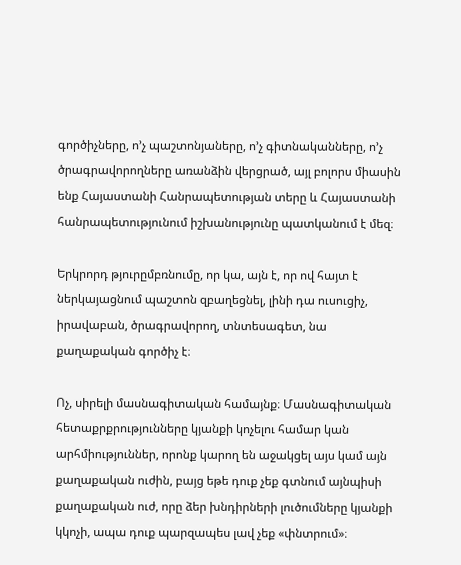գործիչները, ո’չ պաշտոնյաները, ո’չ գիտնականները, ո’չ ծրագրավորողները առանձին վերցրած, այլ բոլորս միասին ենք Հայաստանի Հանրապետության տերը և Հայաստանի հանրապետությունում իշխանությունը պատկանում է մեզ։

Երկրորդ թյուրըմբռնումը, որ կա, այն է, որ ով հայտ է ներկայացնում պաշտոն զբաղեցնել, լինի դա ուսուցիչ, իրավաբան, ծրագրավորող, տնտեսագետ, նա քաղաքական գործիչ է։

Ոչ, սիրելի մասնագիտական համայնք։ Մասնագիտական հետաքրքրությունները կյանքի կոչելու համար կան արհմիություններ, որոնք կարող են աջակցել այս կամ այն քաղաքական ուժին, բայց եթե դուք չեք գտնում այնպիսի քաղաքական ուժ, որը ձեր խնդիրների լուծումները կյանքի կկոչի, ապա դուք պարզապես լավ չեք «փնտրում»։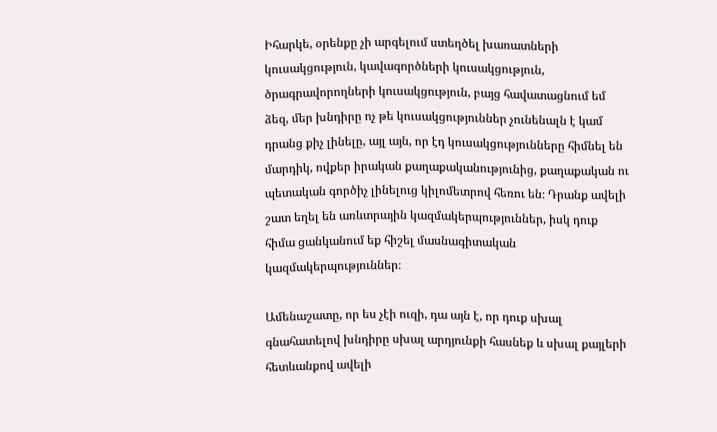Իհարկե, օրենքը չի արգելում ստեղծել խառատների կուսակցություն, կավագործների կուսակցություն, ծրագրավորողների կուսակցություն, բայց հավատացնում եմ ձեզ, մեր խնդիրը ոչ թե կուսակցություններ չունենալն է կամ դրանց քիչ լինելը, այլ այն, որ էդ կուսակցությունները հիմնել են մարդիկ, ովքեր իրական քաղաքականությունից, քաղաքական ու պետական գործիչ լինելուց կիլոմետրով հեռու են։ Դրանք ավելի շատ եղել են առևտրային կազմակերպություններ, իսկ դուք հիմա ցանկանում եք հիշել մասնագիտական կազմակերպություններ։

Ամենաշատը, որ ես չէի ուզի, դա այն է, որ դուք սխալ գնահատելով խնդիրը սխալ արդյունքի հասնեք և սխալ քայլերի հետևանքով ավելի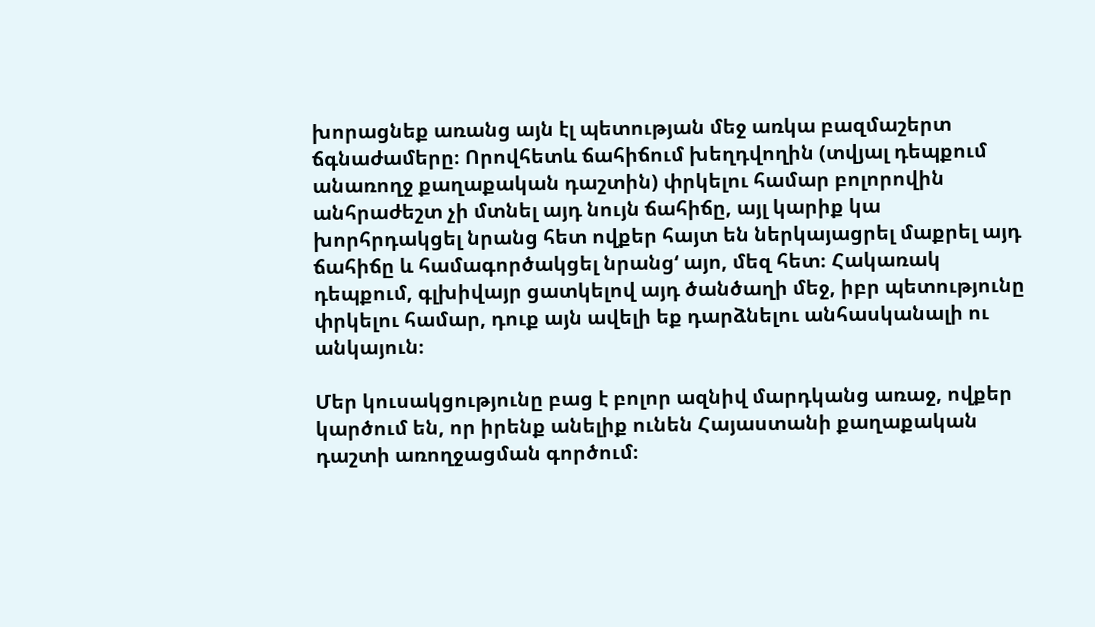խորացնեք առանց այն էլ պետության մեջ առկա բազմաշերտ ճգնաժամերը։ Որովհետև ճահիճում խեղդվողին (տվյալ դեպքում անառողջ քաղաքական դաշտին) փրկելու համար բոլորովին անհրաժեշտ չի մտնել այդ նույն ճահիճը, այլ կարիք կա խորհրդակցել նրանց հետ ովքեր հայտ են ներկայացրել մաքրել այդ ճահիճը և համագործակցել նրանց‘ այո, մեզ հետ։ Հակառակ դեպքում, գլխիվայր ցատկելով այդ ծանծաղի մեջ, իբր պետությունը փրկելու համար, դուք այն ավելի եք դարձնելու անհասկանալի ու անկայուն։

Մեր կուսակցությունը բաց է բոլոր ազնիվ մարդկանց առաջ, ովքեր կարծում են, որ իրենք անելիք ունեն Հայաստանի քաղաքական դաշտի առողջացման գործում։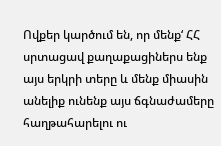Ովքեր կարծում են, որ մենք‘ ՀՀ սրտացավ քաղաքացիներս ենք այս երկրի տերը և մենք միասին անելիք ունենք այս ճգնաժամերը հաղթահարելու ու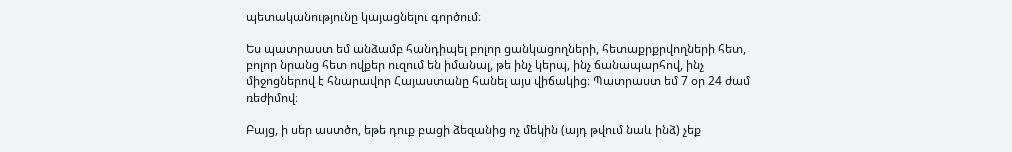պետականությունը կայացնելու գործում։

Ես պատրաստ եմ անձամբ հանդիպել բոլոր ցանկացողների, հետաքրքրվողների հետ, բոլոր նրանց հետ ովքեր ուզում են իմանալ, թե ինչ կերպ, ինչ ճանապարհով, ինչ միջոցներով է հնարավոր Հայաստանը հանել այս վիճակից։ Պատրաստ եմ 7 օր 24 ժամ ռեժիմով։

Բայց, ի սեր աստծո, եթե դուք բացի ձեզանից ոչ մեկին (այդ թվում նաև ինձ) չեք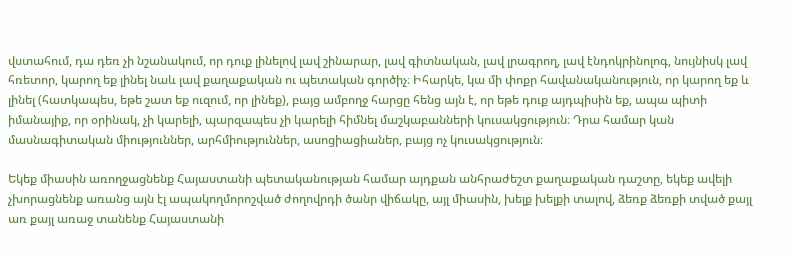վստահում, դա դեռ չի նշանակում, որ դուք լինելով լավ շինարար, լավ գիտնական, լավ լրագրող, լավ էնդոկրինոլոգ, նույնիսկ լավ հռետոր, կարող եք լինել նաև լավ քաղաքական ու պետական գործիչ։ Իհարկե, կա մի փոքր հավանականություն, որ կարող եք և լինել (հատկապես, եթե շատ եք ուզում, որ լինեք), բայց ամբողջ հարցը հենց այն է, որ եթե դուք այդպիսին եք, ապա պիտի իմանայիք, որ օրինակ, չի կարելի, պարզապես չի կարելի հիմնել մաշկաբանների կուսակցություն։ Դրա համար կան մասնագիտական միություններ, արհմիություններ, ասոցիացիաներ, բայց ոչ կուսակցություն։

Եկեք միասին առողջացնենք Հայաստանի պետականության համար այդքան անհրաժեշտ քաղաքական դաշտը, եկեք ավելի չխորացնենք առանց այն էլ ապակողմորոշված ժողովրդի ծանր վիճակը, այլ միասին, խելք խելքի տալով, ձեռք ձեռքի տված քայլ առ քայլ առաջ տանենք Հայաստանի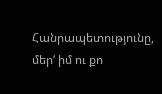Հանրապետությունը, մեր‘ իմ ու քո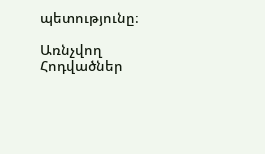պետությունը։

Առնչվող Հոդվածներ